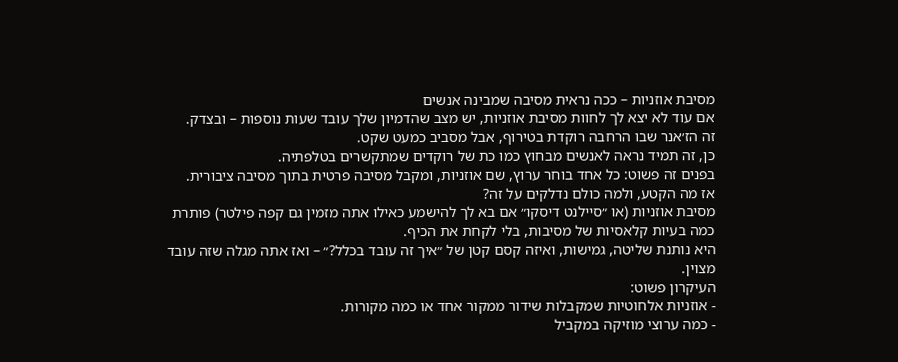מסיבת אוזניות – ככה נראית מסיבה שמבינה אנשים
אם עוד לא יצא לך לחוות מסיבת אוזניות, יש מצב שהדמיון שלך עובד שעות נוספות – ובצדק.
זה הז׳אנר שבו הרחבה רוקדת בטירוף, אבל מסביב כמעט שקט.
כן, זה תמיד נראה לאנשים מבחוץ כמו כת של רוקדים שמתקשרים בטלפתיה.
בפנים זה פשוט: כל אחד בוחר ערוץ, שם אוזניות, ומקבל מסיבה פרטית בתוך מסיבה ציבורית.
אז מה הקטע, ולמה כולם נדלקים על זה?
מסיבת אוזניות (או ״סיילנט דיסקו״ אם בא לך להישמע כאילו אתה מזמין גם קפה פילטר) פותרת כמה בעיות קלאסיות של מסיבות, בלי לקחת את הכיף.
היא נותנת שליטה, גמישות, ואיזה קסם קטן של ״איך זה עובד בכלל?״ – ואז אתה מגלה שזה עובד מצוין.
העיקרון פשוט:
- אוזניות אלחוטיות שמקבלות שידור ממקור אחד או כמה מקורות.
- כמה ערוצי מוזיקה במקביל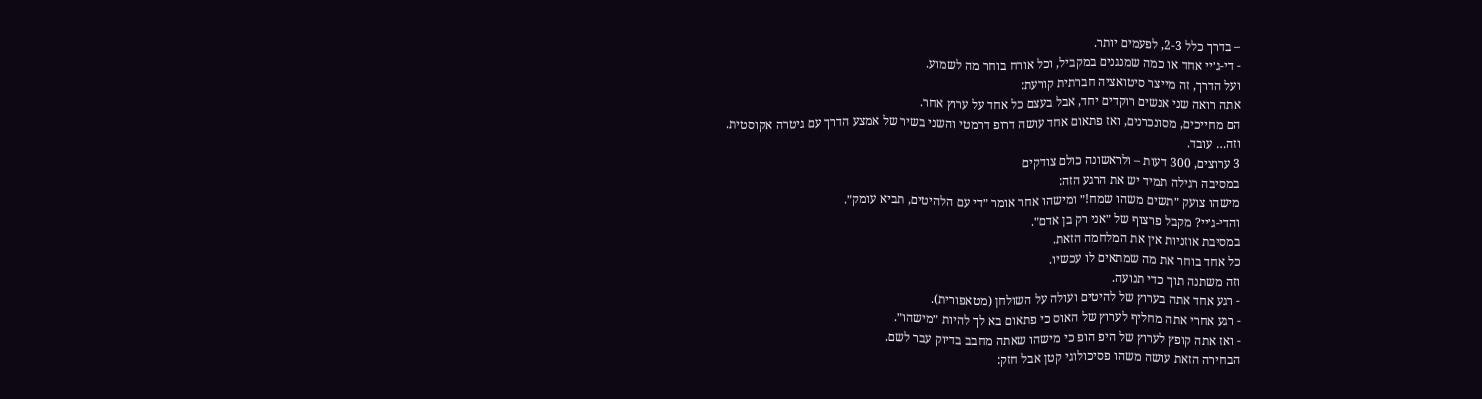– בדרך כלל 2-3, לפעמים יותר.
- די-ג׳יי אחד או כמה שמנגנים במקביל, וכל אורח בוחר מה לשמוע.
ועל הדרך, זה מייצר סיטואציה חברתית קורעת:
אתה רואה שני אנשים רוקדים יחד, אבל בעצם כל אחד על ערוץ אחר.
הם מחייכים, מסונכרנים, ואז פתאום אחד עושה דרופ דרמטי והשני בשיר של אמצע הדרך עם גיטרה אקוסטית.
וזה… עובד.
3 ערוצים, 300 דעות – ולראשונה כולם צודקים
במסיבה רגילה תמיד יש את הרגע הזה:
מישהו צועק ״תשים משהו שמח!״ ומישהו אחר אומר ״די עם הלהיטים, תביא עומק״.
והדי-ג׳יי? מקבל פרצוף של ״אני רק בן אדם״.
במסיבת אוזניות אין את המלחמה הזאת.
כל אחד בוחר את מה שמתאים לו עכשיו.
וזה משתנה תוך כדי תנועה.
- רגע אחד אתה בערוץ של להיטים ועולה על השולחן (מטאפורית).
- רגע אחרי אתה מחליף לערוץ של האוס כי פתאום בא לך להיות ״מישהו״.
- ואז אתה קופץ לערוץ של היפ הופ כי מישהו שאתה מחבב בדיוק עבר לשם.
הבחירה הזאת עושה משהו פסיכולוגי קטן אבל חזק: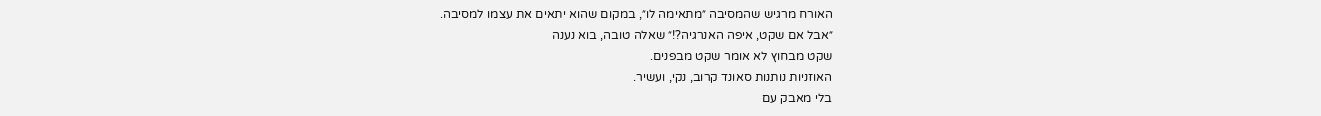האורח מרגיש שהמסיבה ״מתאימה לו״, במקום שהוא יתאים את עצמו למסיבה.
״אבל אם שקט, איפה האנרגיה?!״ שאלה טובה, בוא נענה
שקט מבחוץ לא אומר שקט מבפנים.
האוזניות נותנות סאונד קרוב, נקי, ועשיר.
בלי מאבק עם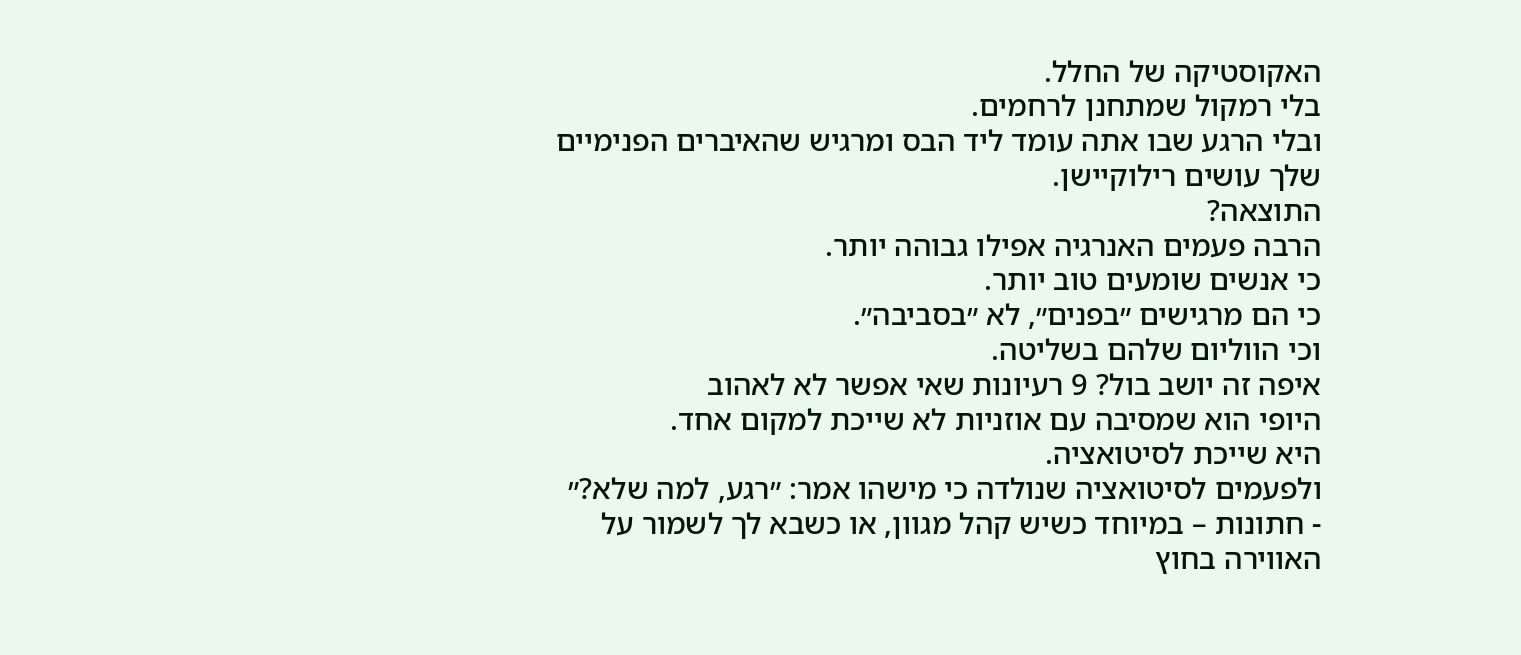האקוסטיקה של החלל.
בלי רמקול שמתחנן לרחמים.
ובלי הרגע שבו אתה עומד ליד הבס ומרגיש שהאיברים הפנימיים שלך עושים רילוקיישן.
התוצאה?
הרבה פעמים האנרגיה אפילו גבוהה יותר.
כי אנשים שומעים טוב יותר.
כי הם מרגישים ״בפנים״, לא ״בסביבה״.
וכי הווליום שלהם בשליטה.
איפה זה יושב בול? 9 רעיונות שאי אפשר לא לאהוב
היופי הוא שמסיבה עם אוזניות לא שייכת למקום אחד.
היא שייכת לסיטואציה.
ולפעמים לסיטואציה שנולדה כי מישהו אמר: ״רגע, למה שלא?״
- חתונות – במיוחד כשיש קהל מגוון, או כשבא לך לשמור על האווירה בחוץ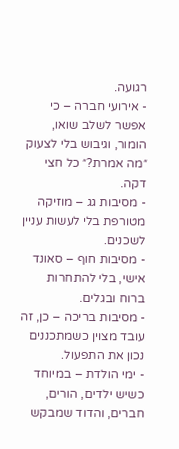רגועה.
- אירועי חברה – כי אפשר לשלב שואו, הומור, וגיבוש בלי לצעוק ״מה אמרת?״ כל חצי דקה.
- מסיבות גג – מוזיקה מטורפת בלי לעשות עניין לשכנים.
- מסיבות חוף – סאונד אישי, בלי להתחרות ברוח ובגלים.
- מסיבות בריכה – כן, זה עובד מצוין כשמתכננים נכון את התפעול.
- ימי הולדת – במיוחד כשיש ילדים, הורים, חברים, והדוד שמבקש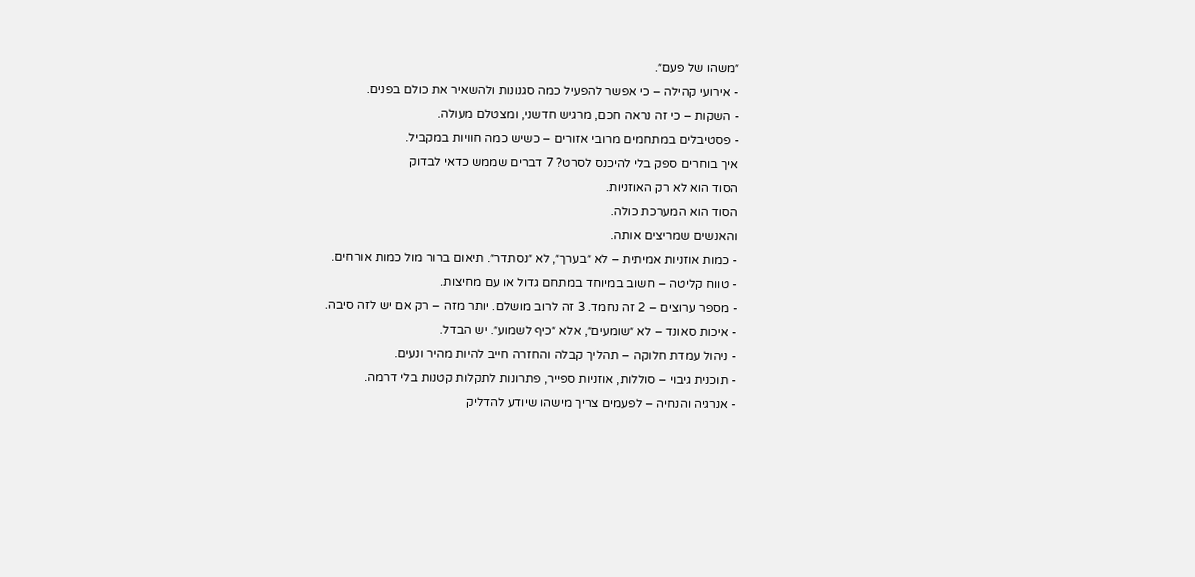״משהו של פעם״.
- אירועי קהילה – כי אפשר להפעיל כמה סגנונות ולהשאיר את כולם בפנים.
- השקות – כי זה נראה חכם, מרגיש חדשני, ומצטלם מעולה.
- פסטיבלים במתחמים מרובי אזורים – כשיש כמה חוויות במקביל.
איך בוחרים ספק בלי להיכנס לסרט? 7 דברים שממש כדאי לבדוק
הסוד הוא לא רק האוזניות.
הסוד הוא המערכת כולה.
והאנשים שמריצים אותה.
- כמות אוזניות אמיתית – לא ״בערך״, לא ״נסתדר״. תיאום ברור מול כמות אורחים.
- טווח קליטה – חשוב במיוחד במתחם גדול או עם מחיצות.
- מספר ערוצים – 2 זה נחמד. 3 זה לרוב מושלם. יותר מזה – רק אם יש לזה סיבה.
- איכות סאונד – לא ״שומעים״, אלא ״כיף לשמוע״. יש הבדל.
- ניהול עמדת חלוקה – תהליך קבלה והחזרה חייב להיות מהיר ונעים.
- תוכנית גיבוי – סוללות, אוזניות ספייר, פתרונות לתקלות קטנות בלי דרמה.
- אנרגיה והנחיה – לפעמים צריך מישהו שיודע להדליק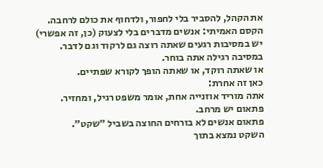את הקהל, להסביר בלי לחפור, ולדחוף את כולם לרחבה.
הקסם האמיתי: אנשים מדברים בלי לצעוק (כן, זה אפשרי)
יש במסיבות רגעים שאתה רוצה גם לרקוד וגם לדבר.
במסיבה רגילה אתה בוחר.
או שאתה רוקד, או שאתה הופך לקורא שפתיים.
כאן זה אחרת:
אתה מוריד אוזנייה אחת, אומר משפט רגיל, ומחזיר.
פתאום יש מרחב.
פתאום אנשים לא בורחים החוצה בשביל ״שקט״.
השקט נמצא בתוך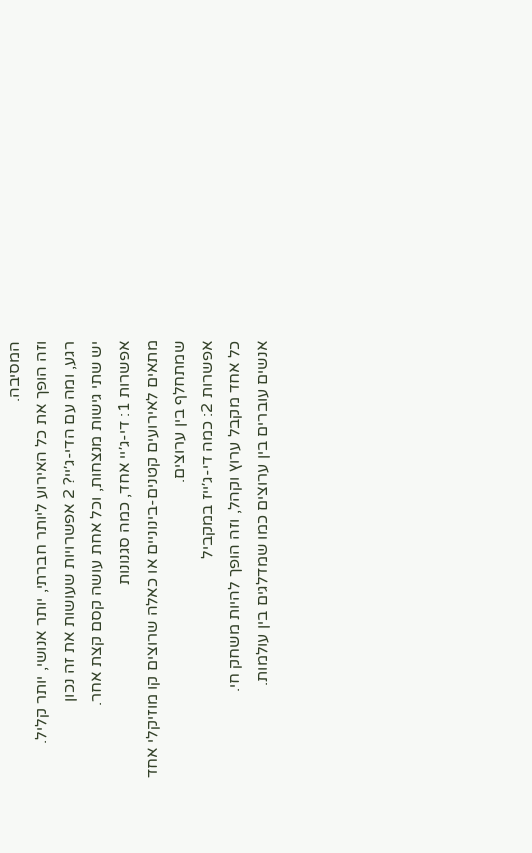המסיבה.
וזה הופך את כל האירוע ליותר חברתי, יותר אנושי, יותר קליל.
רגע, ומה עם הדי-ג׳יי? 2 אפשרויות שעושות את זה נכון
יש שתי גישות מנצחות, וכל אחת עושה קסם קצת אחר.
אפשרות 1: די-ג׳יי אחד, כמה סגנונות
מתאים לאירועים קטנים-בינוניים או כאלה שרוצים קו מוזיקלי אחד שמתחלף בין ערוצים.
אפשרות 2: כמה די-ג׳ייז במקביל
כל אחד מקבל ערוץ וקהל, וזה הופך להיות משחק חי.
אנשים עוברים בין ערוצים כמו שמדלגים בין עולמות.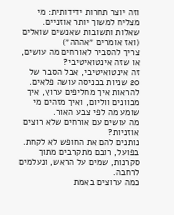וזה יוצר תחרות ידידותית: מי מצליח למשוך יותר אוזניים.
שאלות ותשובות שאנשים שואלים (ואז אומרים ״אההה״)
צריך להסביר לאורחים מה עושים, או שזה אינטואיטיבי?
זה אינטואיטיבי, אבל הסבר של 20 שניות בכניסה עושה פלאים.
להראות איך מחליפים ערוץ, איך מכוונים ווליום, ואיך מזהים מי שומע מה לפי צבע האור.
מה עושים עם אורחים שלא רוצים אוזניות?
נותנים להם את החופש לא לקחת.
בפועל, רובם מתקרבים מתוך סקרנות, שמים על הראש, ונעלמים לרחבה.
כמה ערוצים באמת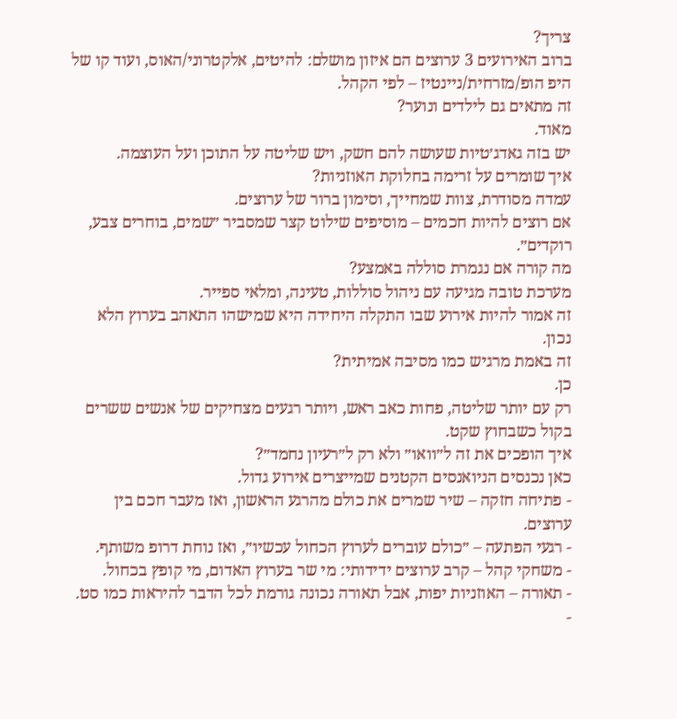צריך?
ברוב האירועים 3 ערוצים הם איזון מושלם: להיטים, אלקטרוני/האוס, ועוד קו של היפ הופ/מזרחית/ניינטיז – לפי הקהל.
זה מתאים גם לילדים ונוער?
מאוד.
יש בזה גאדג׳טיות שעושה להם חשק, ויש שליטה על התוכן ועל העוצמה.
איך שומרים על זרימה בחלוקת האוזניות?
עמדה מסודרת, צוות שמחייך, וסימון ברור של ערוצים.
אם רוצים להיות חכמים – מוסיפים שילוט קצר שמסביר ״שמים, בוחרים צבע, רוקדים״.
מה קורה אם נגמרת סוללה באמצע?
מערכת טובה מגיעה עם ניהול סוללות, טעינה, ומלאי ספייר.
זה אמור להיות אירוע שבו התקלה היחידה היא שמישהו התאהב בערוץ הלא נכון.
זה באמת מרגיש כמו מסיבה אמיתית?
כן.
רק עם יותר שליטה, פחות כאב ראש, ויותר רגעים מצחיקים של אנשים ששרים בקול כשבחוץ שקט.
איך הופכים את זה ל״וואו״ ולא רק ל״רעיון נחמד״?
כאן נכנסים הניואנסים הקטנים שמייצרים אירוע גדול.
- פתיחה חזקה – שיר שמרים את כולם מהרגע הראשון, ואז מעבר חכם בין ערוצים.
- רגעי הפתעה – ״כולם עוברים לערוץ הכחול עכשיו״, ואז נוחת דרופ משותף.
- משחקי קהל – קרב ערוצים ידידותי: מי שר בערוץ האדום, מי קופץ בכחול.
- תאורה – האוזניות יפות, אבל תאורה נכונה גורמת לכל הדבר להיראות כמו סט.
-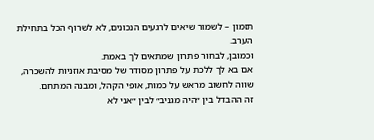תזמון – לשמור שיאים לרגעים הנכונים, לא לשרוף הכל בתחילת הערב.
וכמובן, לבחור פתרון שמתאים לך באמת.
אם בא לך ללכת על פתרון מסודר של מסיבת אוזניות להשכרה, שווה לחשוב מראש על כמות, אופי הקהל, ומבנה המתחם.
זה ההבדל בין ״היה מגניב״ לבין ״אני לא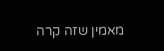מאמין שזה קרה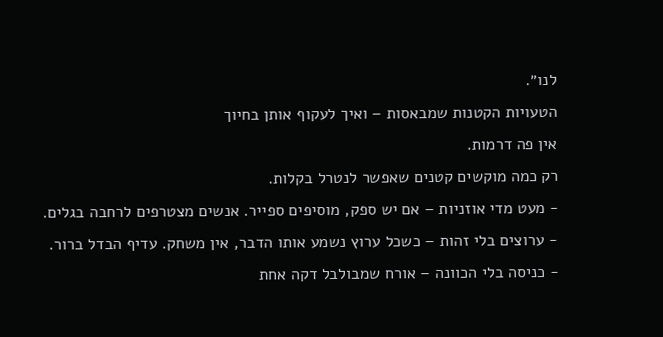לנו״.
הטעויות הקטנות שמבאסות – ואיך לעקוף אותן בחיוך
אין פה דרמות.
רק כמה מוקשים קטנים שאפשר לנטרל בקלות.
- מעט מדי אוזניות – אם יש ספק, מוסיפים ספייר. אנשים מצטרפים לרחבה בגלים.
- ערוצים בלי זהות – כשכל ערוץ נשמע אותו הדבר, אין משחק. עדיף הבדל ברור.
- כניסה בלי הכוונה – אורח שמבולבל דקה אחת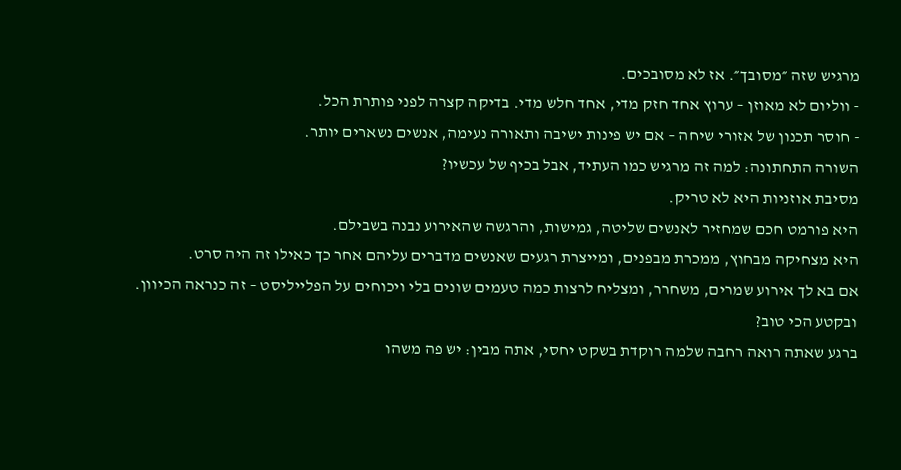מרגיש שזה ״מסובך״. אז לא מסובכים.
- ווליום לא מאוזן – ערוץ אחד חזק מדי, אחד חלש מדי. בדיקה קצרה לפני פותרת הכל.
- חוסר תכנון של אזורי שיחה – אם יש פינות ישיבה ותאורה נעימה, אנשים נשארים יותר.
השורה התחתונה: למה זה מרגיש כמו העתיד, אבל בכיף של עכשיו?
מסיבת אוזניות היא לא טריק.
היא פורמט חכם שמחזיר לאנשים שליטה, גמישות, והרגשה שהאירוע נבנה בשבילם.
היא מצחיקה מבחוץ, ממכרת מבפנים, ומייצרת רגעים שאנשים מדברים עליהם אחר כך כאילו זה היה סרט.
אם בא לך אירוע שמרים, משחרר, ומצליח לרצות כמה טעמים שונים בלי ויכוחים על הפלייליסט – זה כנראה הכיוון.
ובקטע הכי טוב?
ברגע שאתה רואה רחבה שלמה רוקדת בשקט יחסי, אתה מבין: יש פה משהו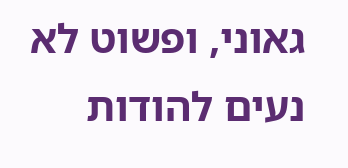גאוני, ופשוט לא נעים להודות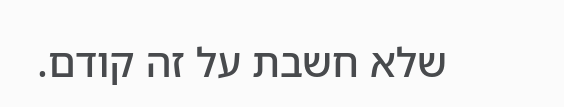שלא חשבת על זה קודם.